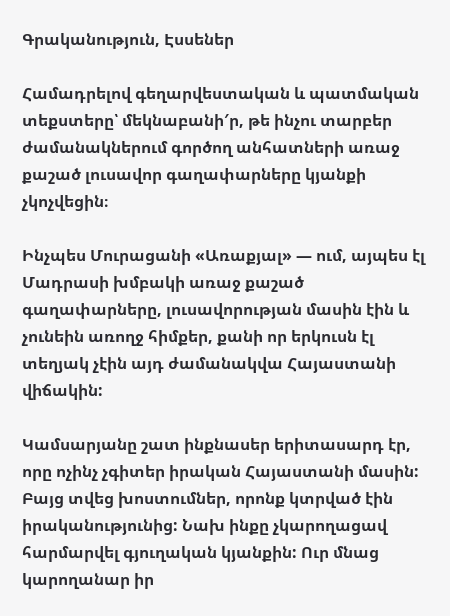Գրականություն, Էսսեներ

Համադրելով գեղարվեստական և պատմական տեքստերը՝ մեկնաբանի′ր, թե ինչու տարբեր ժամանակներում գործող անհատների առաջ քաշած լուսավոր գաղափարները կյանքի չկոչվեցին։

Ինչպես Մուրացանի «Առաքյալ» — ում, այպես էլ Մադրասի խմբակի առաջ քաշած գաղափարները, լուսավորության մասին էին և չունեին առողջ հիմքեր, քանի որ երկուսն էլ տեղյակ չէին այդ ժամանակվա Հայաստանի վիճակին:

Կամսարյանը շատ ինքնասեր երիտասարդ էր, որը ոչինչ չգիտեր իրական Հայաստանի մասին: Բայց տվեց խոստումներ, որոնք կտրված էին իրականությունից: Նախ ինքը չկարողացավ հարմարվել գյուղական կյանքին: Ուր մնաց կարողանար իր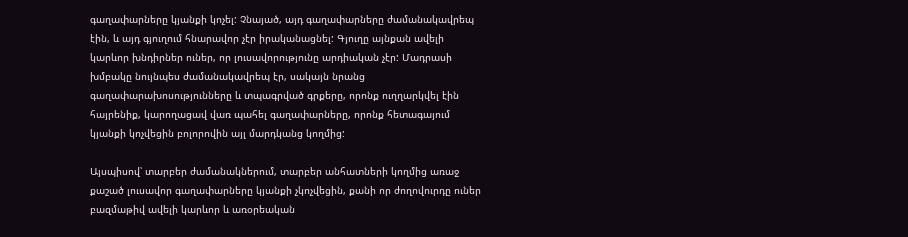գաղափարները կյանքի կոչել: Չնայած, այդ գաղափարները ժամանակավրեպ էին, և այդ գյուղում հնարավոր չէր իրականացնել: Գյուղը այնքան ավելի կարևոր խնդիրներ ուներ, որ լուսավորությունը արդիական չէր: Մադրասի խմբակը նույնպես ժամանակավրեպ էր, սակայն նրանց գաղափարախոսությունները և տպագրված գրքերը, որոնք ուղղարկվել էին հայրենիք, կարողացավ վառ պահել գաղափարները, որոնք հետագայում կյանքի կոչվեցին բոլորովին այլ մարդկանց կողմից:

Այսպիսով՝ տարբեր ժամանակներում, տարբեր անհատների կողմից առաջ քաշած լուսավոր գաղափարները կյանքի չկոչվեցին, քանի որ ժողովուրդը ուներ բազմաթիվ ավելի կարևոր և առօրեական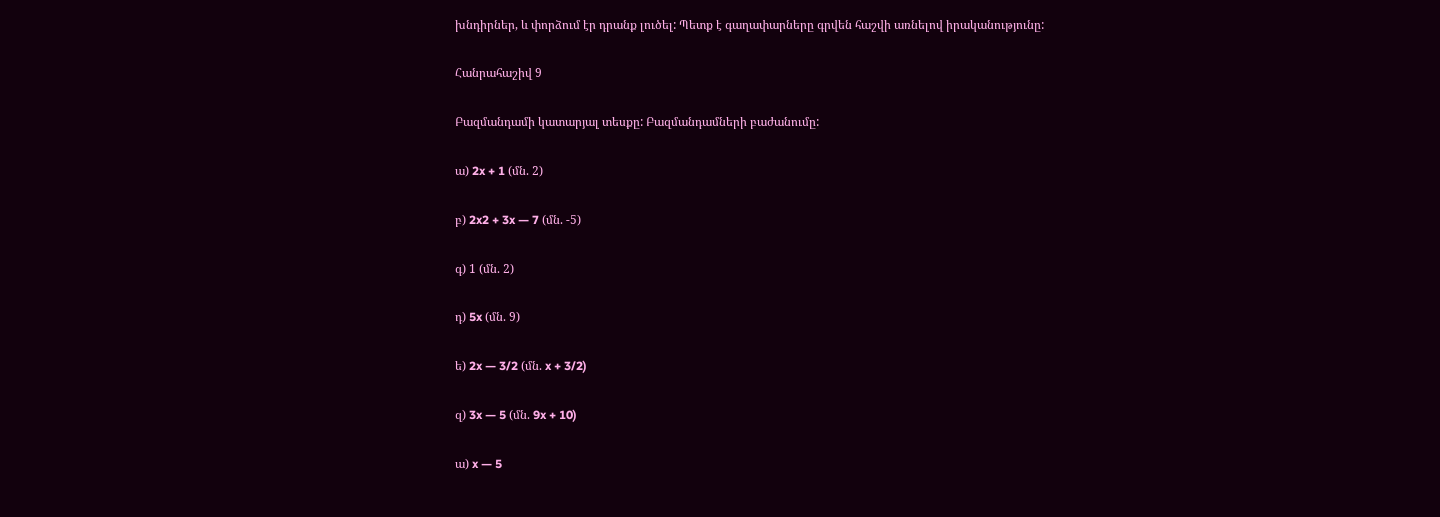խնդիրներ, և փորձում էր դրանք լուծել: Պետք է գաղափարները գրվեն հաշվի առնելով իրականությունը:

Հանրահաշիվ 9

Բազմանդամի կատարյալ տեսքը: Բազմանդամների բաժանումը:

ա) 2x + 1 (մն. 2)

բ) 2x2 + 3x — 7 (մն. -5)

գ) 1 (մն. 2)

դ) 5x (մն. 9)

ե) 2x — 3/2 (մն. x + 3/2)

զ) 3x — 5 (մն. 9x + 10)

ա) x — 5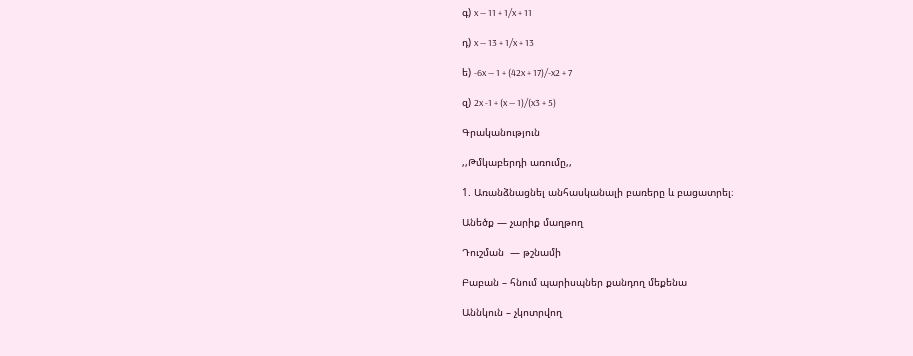գ) x — 11 + 1/x + 11

դ) x — 13 + 1/x + 13

ե) -6x — 1 + (42x + 17)/-x2 + 7

զ) 2x -1 + (x — 1)/(x3 + 5)

Գրականություն

,,Թմկաբերդի առումը,,

1. Առանձնացնել անհասկանալի բառերը և բացատրել։

Անեծք — չարիք մաղթող

Դուշման  — թշնամի

Բաբան – հնում պարիսպներ քանդող մեքենա

Աննկուն – չկոտրվող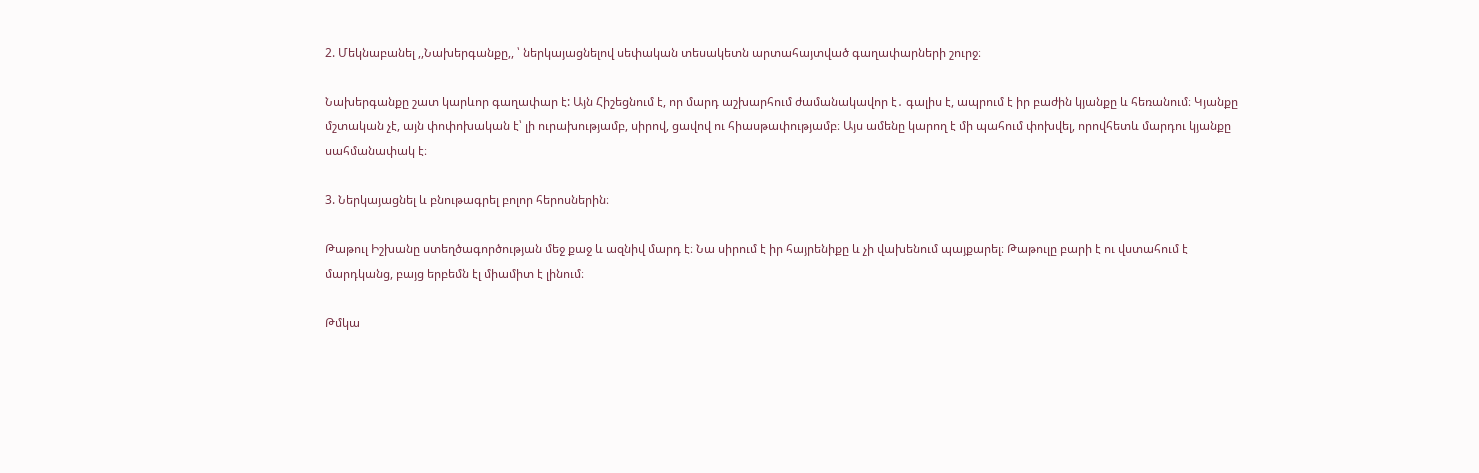2. Մեկնաբանել ,,Նախերգանքը,, ՝ ներկայացնելով սեփական տեսակետն արտահայտված գաղափարների շուրջ։

Նախերգանքը շատ կարևոր գաղափար է: Այն Հիշեցնում է, որ մարդ աշխարհում ժամանակավոր է․ գալիս է, ապրում է իր բաժին կյանքը և հեռանում։ Կյանքը մշտական չէ, այն փոփոխական է՝ լի ուրախությամբ, սիրով, ցավով ու հիասթափությամբ։ Այս ամենը կարող է մի պահում փոխվել, որովհետև մարդու կյանքը սահմանափակ է։

3. Ներկայացնել և բնութագրել բոլոր հերոսներին։

Թաթուլ Իշխանը ստեղծագործության մեջ քաջ և ազնիվ մարդ է։ Նա սիրում է իր հայրենիքը և չի վախենում պայքարել։ Թաթուլը բարի է ու վստահում է մարդկանց, բայց երբեմն էլ միամիտ է լինում։

Թմկա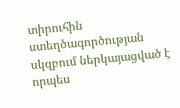տիրուհին ստեղծագործության սկզբում ներկայացված է որպես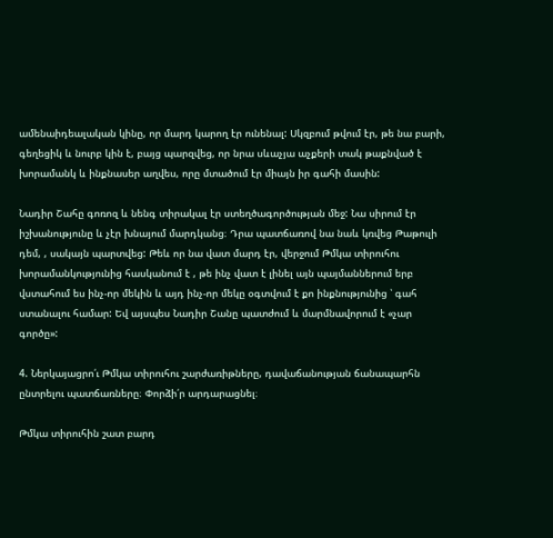ամենաիդեալական կինը, որ մարդ կարող էր ունենալ: Սկզբում թվում էր, թե նա բարի, գեղեցիկ և նուրբ կին է, բայց պարզվեց, որ նրա սևաչյա աչքերի տակ թաքնված է խորամանկ և ինքնասեր աղվես, որը մտածում էր միայն իր գահի մասին:

Նադիր Շահը գոռոզ և նենգ տիրակալ էր ստեղծագործության մեջ: Նա սիրում էր իշխանությունը և չէր խնայում մարդկանց։ Դրա պատճառով նա նաև կռվեց Թաթուլի դեմ, , սակայն պարտվեց: Թեև որ նա վատ մարդ էր, վերջում Թմկա տիրուհու խորամանկությունից հասկանում է , թե ինչ վատ է լինել այն պայմաններում երբ վստահում ես ինչ-որ մեկին և այդ ինչ-որ մեկը օգտվում է քո ինքնությունից ՝ գահ ստանալու համար: Եվ այսպես Նադիր Շանը պատժում և մարմնավորում է «չար գործը»:

4. Ներկայացրո՛ւ Թմկա տիրուհու շարժառիթները, դավաճանության ճանապարհն ընտրելու պատճառները։ Փորձի՛ր արդարացնել։

Թմկա տիրուհին շատ բարդ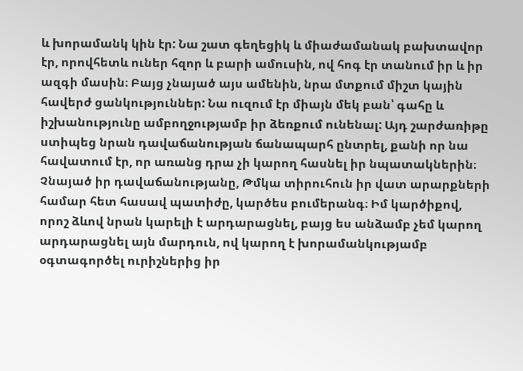և խորամանկ կին էր: Նա շատ գեղեցիկ և միաժամանակ բախտավոր էր, որովհետև ուներ հզոր և բարի ամուսին, ով հոգ էր տանում իր և իր ազգի մասին։ Բայց չնայած այս ամենին, նրա մտքում միշտ կային հավերժ ցանկություններ: Նա ուզում էր միայն մեկ բան՝ գահը և իշխանությունը ամբողջությամբ իր ձեռքում ունենալ: Այդ շարժառիթը ստիպեց նրան դավաճանության ճանապարհ ընտրել, քանի որ նա հավատում էր, որ առանց դրա չի կարող հասնել իր նպատակներին։ Չնայած իր դավաճանությանը, Թմկա տիրուհուն իր վատ արարքների համար հետ հասավ պատիժը, կարծես բումերանգ։ Իմ կարծիքով, որոշ ձևով նրան կարելի է արդարացնել, բայց ես անձամբ չեմ կարող արդարացնել այն մարդուն, ով կարող է խորամանկությամբ օգտագործել ուրիշներից իր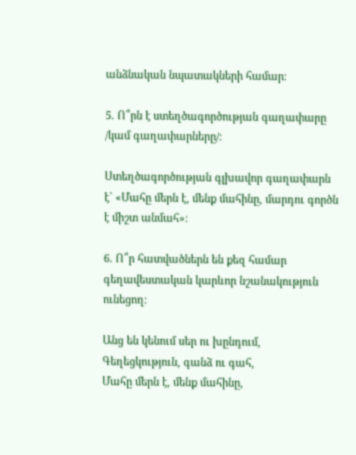անձնական նպատակների համար։

5. Ո՞րն է ստեղծագործության գաղափարը /կամ գաղափարները/։

Ստեղծագործության գլխավոր գաղափարն է` «Մահը մերն է, մենք մահինը, մարդու գործն է միշտ անմահ»։

6. Ո՞ր հատվածներն են քեզ համար գեղավեստական կարևոր նշանակություն ունեցող։

Անց են կենում սեր ու խընդում,
Գեղեցկություն, գանձ ու գահ,
Մահը մերն է, մենք մահինը,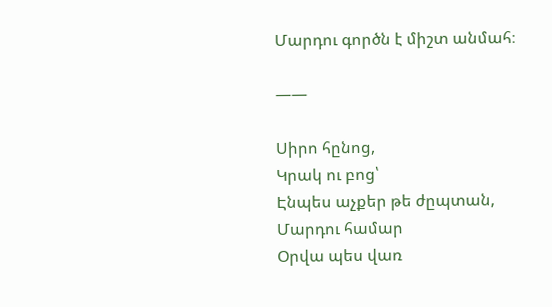Մարդու գործն է միշտ անմահ։

——

Սիրո հընոց,
Կրակ ու բոց՝
Էնպես աչքեր թե ժըպտան,
Մարդու համար
Օրվա պես վառ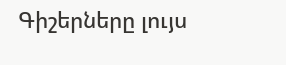Գիշերները լույս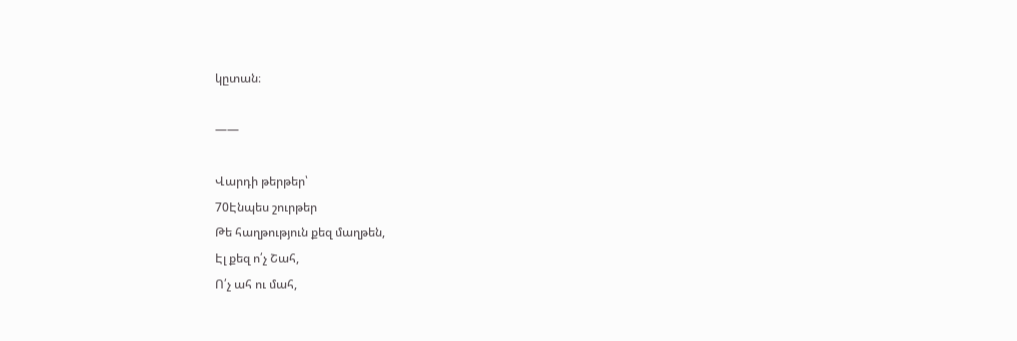կըտան։

——

Վարդի թերթեր՝
70Էնպես շուրթեր
Թե հաղթություն քեզ մաղթեն,
Էլ քեզ ո՛չ Շահ,
Ո՛չ ահ ու մահ,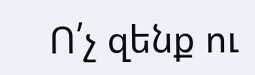Ո՛չ զենք ու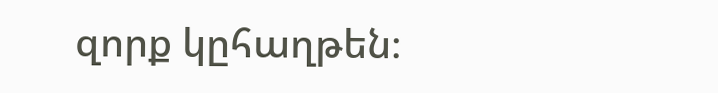զորք կըհաղթեն։